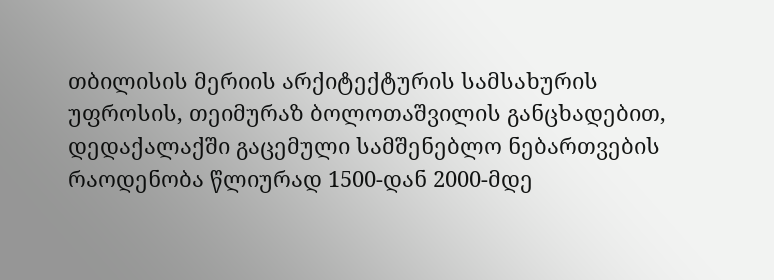თბილისის მერიის არქიტექტურის სამსახურის უფროსის, თეიმურაზ ბოლოთაშვილის განცხადებით, დედაქალაქში გაცემული სამშენებლო ნებართვების რაოდენობა წლიურად 1500-დან 2000-მდე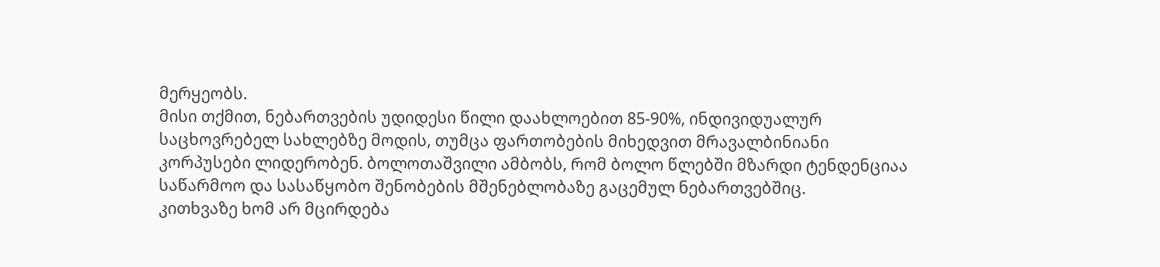მერყეობს.
მისი თქმით, ნებართვების უდიდესი წილი დაახლოებით 85-90%, ინდივიდუალურ საცხოვრებელ სახლებზე მოდის, თუმცა ფართობების მიხედვით მრავალბინიანი კორპუსები ლიდერობენ. ბოლოთაშვილი ამბობს, რომ ბოლო წლებში მზარდი ტენდენციაა საწარმოო და სასაწყობო შენობების მშენებლობაზე გაცემულ ნებართვებშიც.
კითხვაზე ხომ არ მცირდება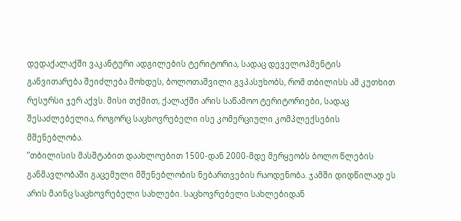დედაქალაქში ვაკანტური ადგილების ტერიტორია, სადაც დეველოპმენტის განვითარება შეიძლება მოხდეს, ბოლოთაშვილი გვპასუხობს, რომ თბილისს ამ კუთხით რესურსი ჯერ აქვს. მისი თქმით, ქალაქში არის საწამოო ტერიტორიები, სადაც შესაძლებელია, როგორც საცხოვრებელი ისე კომერციული კომპლექსების მშენებლობა.
“თბილისის მასშტაბით დაახლოებით 1500-დან 2000-მდე მერყეობს ბოლო წლების განმავლობაში გაცემული მშენებლობის ნებართვების რაოდენობა. ჯამში დიდწილად ეს არის მაინც საცხოვრებელი სახლები. საცხოვრებელი სახლებიდან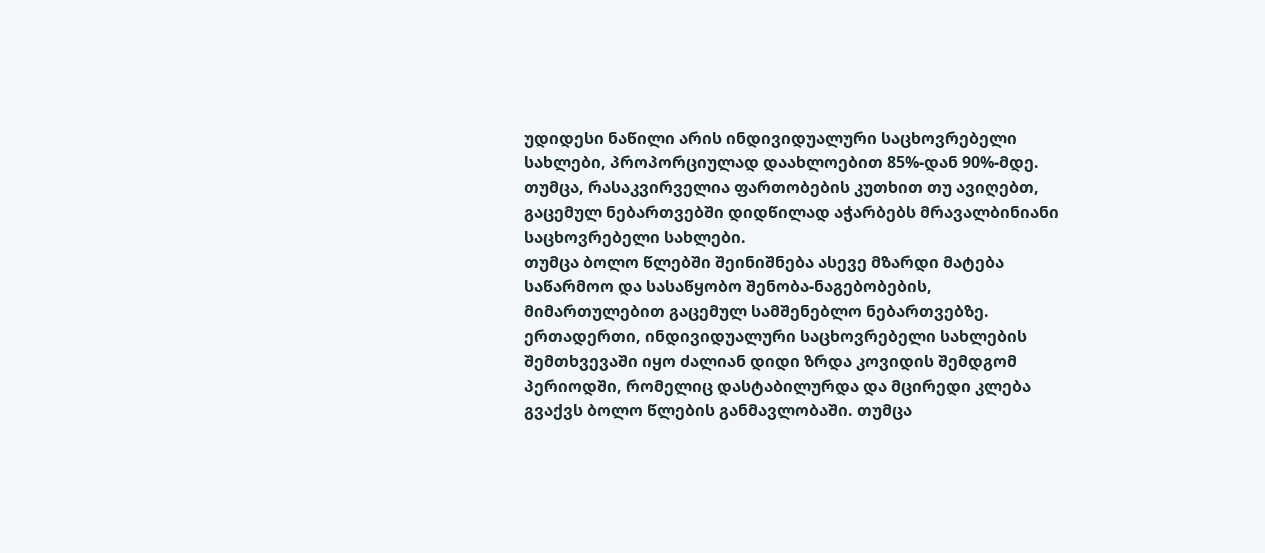უდიდესი ნაწილი არის ინდივიდუალური საცხოვრებელი სახლები, პროპორციულად დაახლოებით 85%-დან 90%-მდე. თუმცა, რასაკვირველია ფართობების კუთხით თუ ავიღებთ, გაცემულ ნებართვებში დიდწილად აჭარბებს მრავალბინიანი საცხოვრებელი სახლები.
თუმცა ბოლო წლებში შეინიშნება ასევე მზარდი მატება საწარმოო და სასაწყობო შენობა-ნაგებობების, მიმართულებით გაცემულ სამშენებლო ნებართვებზე.
ერთადერთი, ინდივიდუალური საცხოვრებელი სახლების შემთხვევაში იყო ძალიან დიდი ზრდა კოვიდის შემდგომ პერიოდში, რომელიც დასტაბილურდა და მცირედი კლება გვაქვს ბოლო წლების განმავლობაში. თუმცა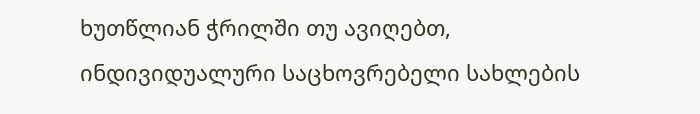ხუთწლიან ჭრილში თუ ავიღებთ, ინდივიდუალური საცხოვრებელი სახლების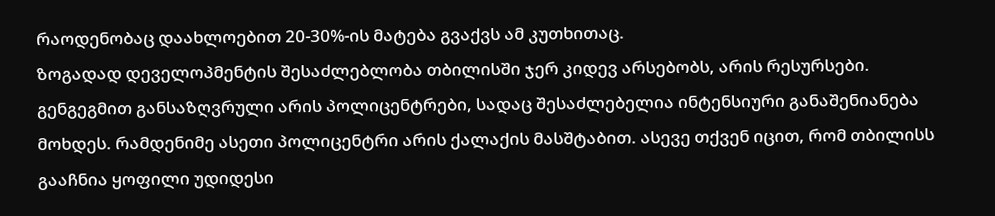რაოდენობაც დაახლოებით 20-30%-ის მატება გვაქვს ამ კუთხითაც.
ზოგადად დეველოპმენტის შესაძლებლობა თბილისში ჯერ კიდევ არსებობს, არის რესურსები. გენგეგმით განსაზღვრული არის პოლიცენტრები, სადაც შესაძლებელია ინტენსიური განაშენიანება მოხდეს. რამდენიმე ასეთი პოლიცენტრი არის ქალაქის მასშტაბით. ასევე თქვენ იცით, რომ თბილისს გააჩნია ყოფილი უდიდესი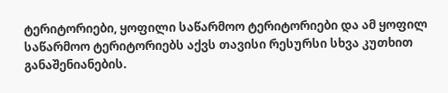ტერიტორიები, ყოფილი საწარმოო ტერიტორიები და ამ ყოფილ საწარმოო ტერიტორიებს აქვს თავისი რესურსი სხვა კუთხით განაშენიანების.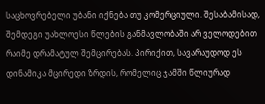საცხოვრებელი უბანი იქნება თუ კომერციული. შესაბამისად, შემდეგი უახლოესი წლების განმავლობაში არ ველოდებით რაიმე დრამატულ შემცირებას. პირიქით, სავარაუდოდ ეს დინამიკა მცირედი ზრდის, რომელიც ჯამში წლიურად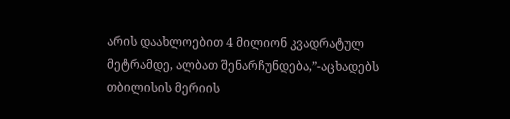არის დაახლოებით 4 მილიონ კვადრატულ მეტრამდე, ალბათ შენარჩუნდება,”-აცხადებს თბილისის მერიის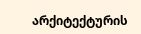არქიტექტურის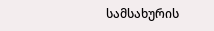სამსახურის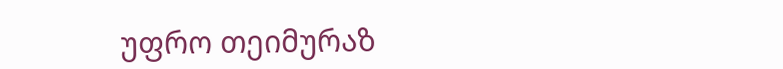უფრო თეიმურაზ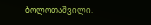ბოლოთაშვილი.